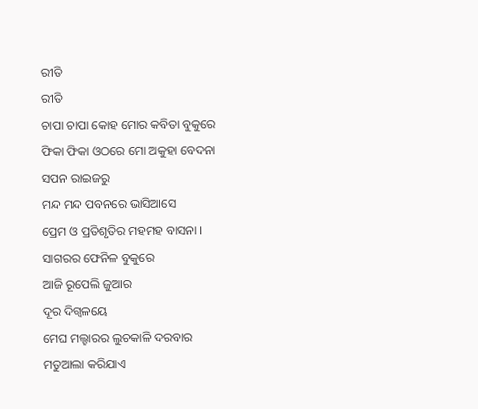ରୀତି
ରୀତି
ଚାପା ଚାପା କୋହ ମୋର କବିତା ବୁକୁରେ
ଫିକା ଫିକା ଓଠରେ ମୋ ଅକୁହା ବେଦନା
ସପନ ରାଇଜରୁ
ମନ୍ଦ ମନ୍ଦ ପବନରେ ଭାସିଆସେ
ପ୍ରେମ ଓ ପ୍ରତିଶୃତିର ମହମହ ବାସନା ।
ସାଗରର ଫେନିଳ ବୁକୁରେ
ଆଜି ରୂପେଲି ଜୁଆର
ଦୂର ଦିଗ୍ବଳୟେ
ମେଘ ମଲ୍ହାରର ଲୁଚକାଳି ଦରବାର
ମତୁଆଲା କରିଯାଏ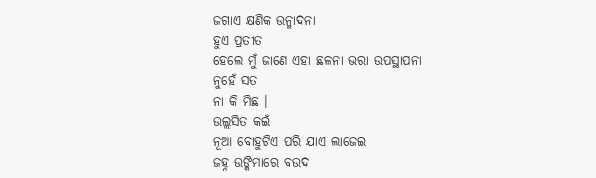ଜଗାଏ କ୍ଷଣିକ ଉନ୍ମାଦନା
ହୁଏ ପ୍ରତୀତ
ହେଲେ ମୁଁ ଜାଣେ ଏହା ଛଳନା ଭରା ଉପସ୍ଥାପନା
ନୁହେଁ ସତ
ନା କି ମିଛ ।
ଉଲ୍ଲସିତ କଇଁ
ନୂଆ ବୋହୁଟିଏ ପରି ଯାଏ ଲାଜେଇ
ଜହ୍ନ ଉଙ୍କିମାରେ ବଉଦ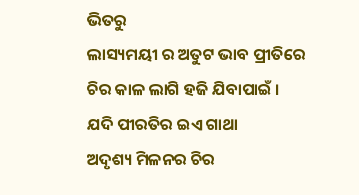ଭିତରୁ
ଲାସ୍ୟମୟୀ ର ଅତୁଟ ଭାବ ପ୍ରୀତିରେ
ଚିର କାଳ ଲାଗି ହଜି ଯିବାପାଇଁ ।
ଯଦି ପୀରତିର ଇଏ ଗାଥା
ଅଦୃଶ୍ୟ ମିଳନର ଚିର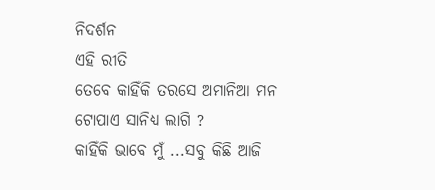ନିଦର୍ଶନ
ଏହି ରୀତି
ତେବେ କାହିଁକି ତରସେ ଅମାନିଆ ମନ
ଟୋପାଏ ସାନିଧ୍ୟ ଲାଗି ?
କାହିଁକି ଭାବେ ମୁଁ ...ସବୁ କିଛି ଆଜି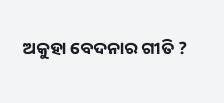ଅକୁହା ବେଦନାର ଗୀତି ?